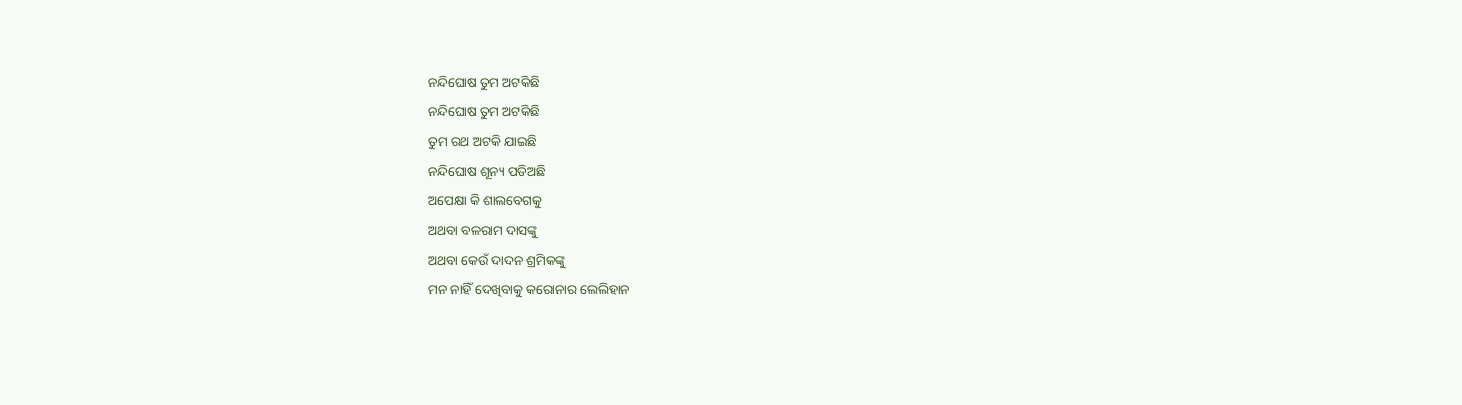ନନ୍ଦିଘୋଷ ତୁମ ଅଟକିଛି
ନନ୍ଦିଘୋଷ ତୁମ ଅଟକିଛି
ତୁମ ରଥ ଅଟକି ଯାଇଛି
ନନ୍ଦିଘୋଷ ଶୂନ୍ୟ ପଡିଅଛି
ଅପେକ୍ଷା କି ଶାଲବେଗକୁ
ଅଥବା ବଳରାମ ଦାସଙ୍କୁ
ଅଥବା କେଉଁ ଦାଦନ ଶ୍ରମିକଙ୍କୁ
ମନ ନାହିଁ ଦେଖିବାକୁ କରୋନାର ଲେଲିହାନ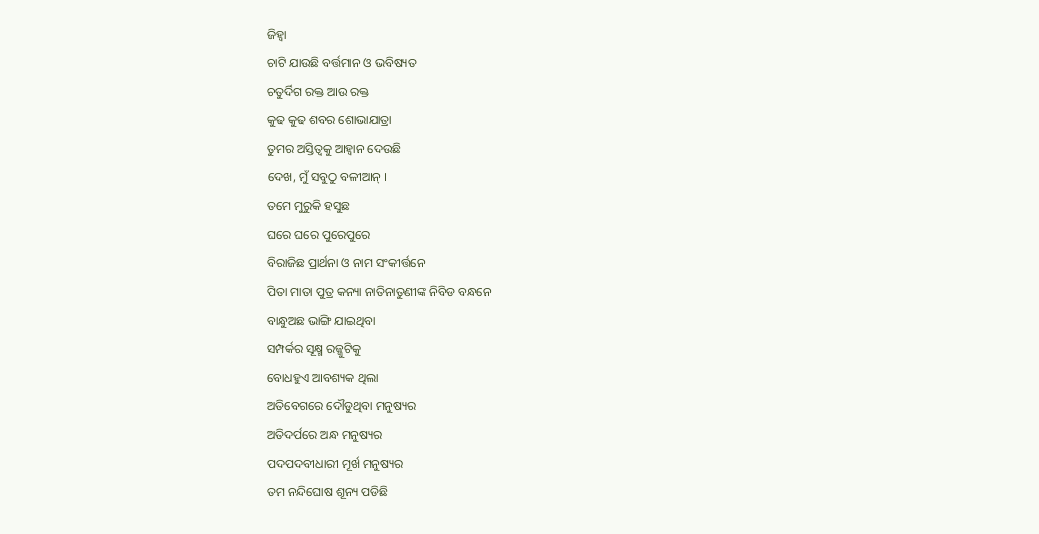ଜିହ୍ବା
ଚାଟି ଯାଉଛି ବର୍ତ୍ତମାନ ଓ ଭବିଷ୍ୟତ
ଚତୁର୍ଦିଗ ରକ୍ତ ଆଉ ରକ୍ତ
କୁଢ କୁଢ ଶବର ଶୋଭାଯାତ୍ରା
ତୁମର ଅସ୍ତିତ୍ବକୁ ଆହ୍ବାନ ଦେଉଛି
ଦେଖ, ମୁଁ ସବୁଠୁ ବଳୀଆନ୍ ।
ତମେ ମୁରୁକି ହସୁଛ
ଘରେ ଘରେ ପୁରେପୁରେ
ବିରାଜିଛ ପ୍ରାର୍ଥନା ଓ ନାମ ସଂକୀର୍ତ୍ତନେ
ପିତା ମାତା ପୁତ୍ର କନ୍ୟା ନାତିନାତୁଣୀଙ୍କ ନିବିଡ ବନ୍ଧନେ
ବାନ୍ଧୁଅଛ ଭାଙ୍ଗି ଯାଇଥିବା
ସମ୍ପର୍କର ସୂକ୍ଷ୍ମ ରଜ୍ଜୁଟିକୁ
ବୋଧହୁଏ ଆବଶ୍ୟକ ଥିଲା
ଅତିବେଗରେ ଦୌଡୁଥିବା ମନୁଷ୍ୟର
ଅତିଦର୍ପରେ ଅନ୍ଧ ମନୁଷ୍ୟର
ପଦପଦବୀଧାରୀ ମୂର୍ଖ ମନୁଷ୍ୟର
ତମ ନନ୍ଦିଘୋଷ ଶୂନ୍ୟ ପଡିଛି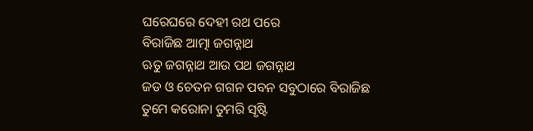ଘରେଘରେ ଦେହୀ ରଥ ପରେ
ବିରାଜିଛ ଆତ୍ମା ଜଗନ୍ନାଥ
ଋତୁ ଜଗନ୍ନାଥ ଆଉ ପଥ ଜଗନ୍ନାଥ
ଜଡ ଓ ଚେତନ ଗଗନ ପବନ ସବୁଠାରେ ବିରାଜିଛ ତୁମେ କରୋନା ତୁମରି ସୃଷ୍ଟି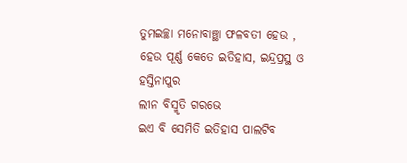ତୁମଇଚ୍ଛା ମନୋବାଞ୍ଛା ଫଳବତୀ ହେଉ ,
ହେଉ ପୂର୍ଣ୍ଣ କେତେ ଇତିହାସ, ଇନ୍ଦ୍ରପ୍ରସ୍ଥ ଓ
ହସ୍ତିନାପୁର
ଲୀନ ବିସ୍ମୃତି ଗରଭେ
ଇଏ ବି ସେମିତି ଇତିହାସ ପାଲଟିବ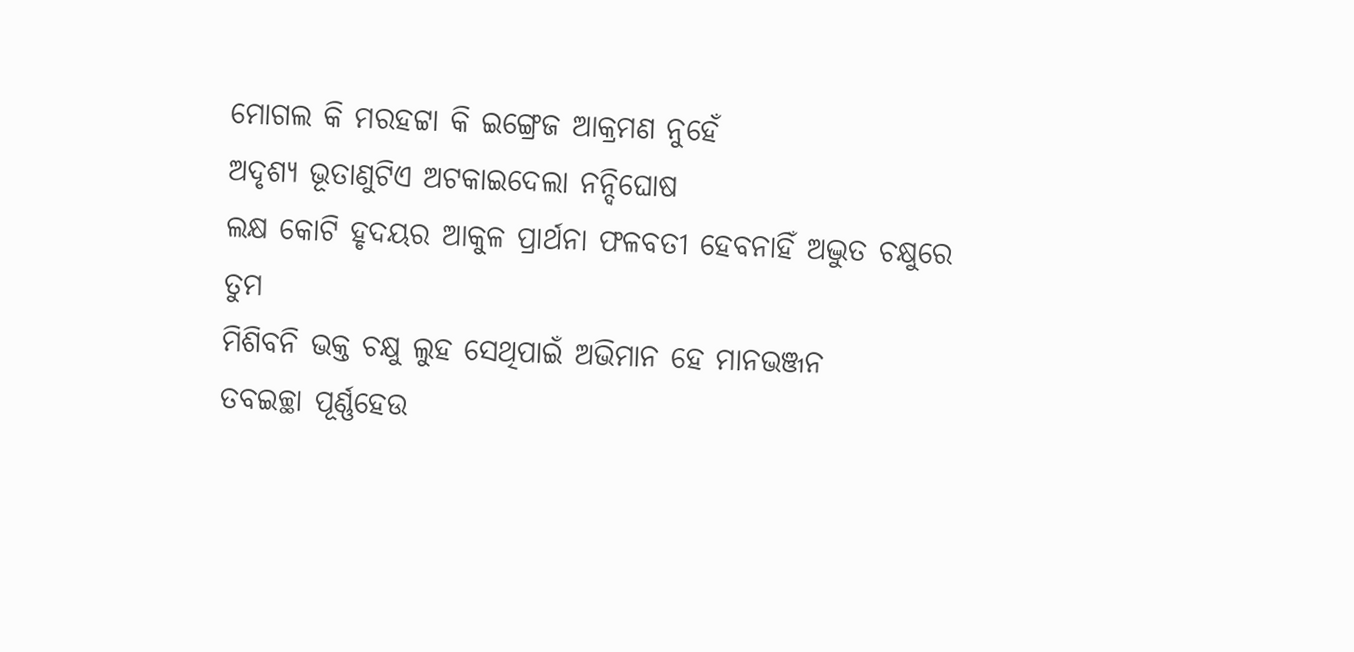ମୋଗଲ କି ମରହଟ୍ଟା କି ଇଙ୍ଗ୍ରେଜ ଆକ୍ରମଣ ନୁହେଁ
ଅଦୃଶ୍ୟ ଭୂତାଣୁଟିଏ ଅଟକାଇଦେଲା ନନ୍ଦିଘୋଷ
ଲକ୍ଷ କୋଟି ହୃଦୟର ଆକୁଳ ପ୍ରାର୍ଥନା ଫଳବତୀ ହେବନାହିଁ ଅଦ୍ଭୁତ ଚକ୍ଷୁରେ ତୁମ
ମିଶିବନି ଭକ୍ତ ଚକ୍ଷୁ ଲୁହ ସେଥିପାଇଁ ଅଭିମାନ ହେ ମାନଭଞ୍ଜନ
ତବଇଚ୍ଛା ପୂର୍ଣ୍ଣହେଉ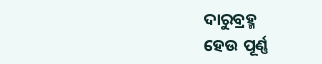ଦାରୁବ୍ରହ୍ମ
ହେଉ ପୂର୍ଣ୍ଣ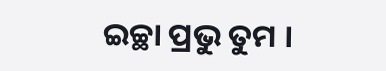ଇଚ୍ଛା ପ୍ରଭୁ ତୁମ ।